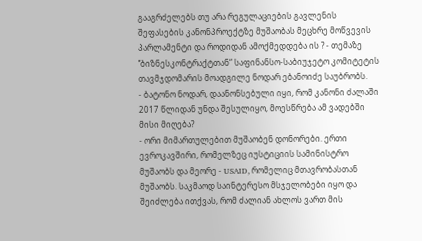გააგრძელებს თუ არა რეგულაციების გავლენის შეფასების კანონპროექტზე მუშაობას მეცხრე მოწვევის პარლამენტი და როდიდან ამოქმედდება ის ? - თემაზე ’’ბიზნესკონტრაქტთან“ საფინანსო-საბიუჯეტო კომიტეტის თავმჯდომარის მოადგილე ნოდარ ებანოიძე საუბრობს.
- ბატონო ნოდარ, დაანონსებული იყი, რომ კანონი ძალაში 2017 წლიდან უნდა შესულიყო, მოესწრება ამ ვადებში მისი მიღება?
- ორი მიმართულებით მუშაობენ დონორები. ერთი ევროკავშირი, რომელზეც იუსტიციის სამინისტრო მუშაობს და მეორე - USAID, რომელიც მთავრობასთან მუშაობს. საკმაოდ საინტერესო მსჯელობები იყო და შეიძლება ითქვას, რომ ძალიან ახლოს ვართ მის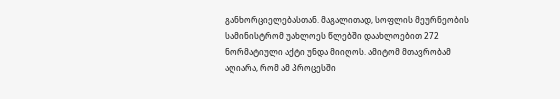განხორციელებასთან. მაგალითად, სოფლის მეურნეობის სამინისტრომ უახლოეს წლებში დაახლოებით 272 ნორმატიული აქტი უნდა მიიღოს. ამიტომ მთავრობამ აღიარა, რომ ამ პროცესში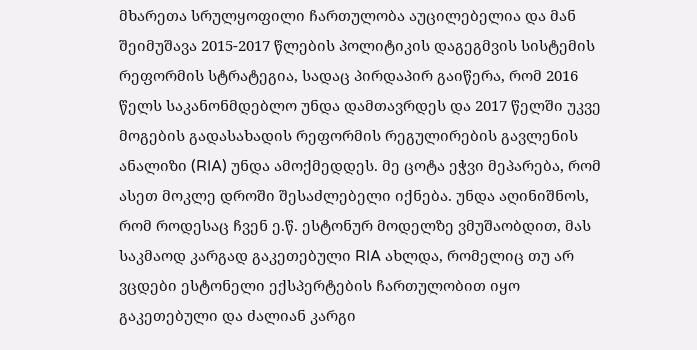მხარეთა სრულყოფილი ჩართულობა აუცილებელია და მან შეიმუშავა 2015-2017 წლების პოლიტიკის დაგეგმვის სისტემის რეფორმის სტრატეგია, სადაც პირდაპირ გაიწერა, რომ 2016 წელს საკანონმდებლო უნდა დამთავრდეს და 2017 წელში უკვე მოგების გადასახადის რეფორმის რეგულირების გავლენის ანალიზი (RIA) უნდა ამოქმედდეს. მე ცოტა ეჭვი მეპარება, რომ ასეთ მოკლე დროში შესაძლებელი იქნება. უნდა აღინიშნოს, რომ როდესაც ჩვენ ე.წ. ესტონურ მოდელზე ვმუშაობდით, მას საკმაოდ კარგად გაკეთებული RIA ახლდა, რომელიც თუ არ ვცდები ესტონელი ექსპერტების ჩართულობით იყო გაკეთებული და ძალიან კარგი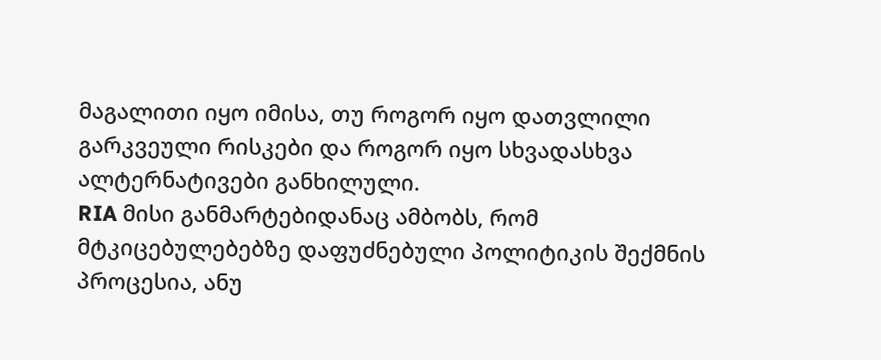მაგალითი იყო იმისა, თუ როგორ იყო დათვლილი გარკვეული რისკები და როგორ იყო სხვადასხვა ალტერნატივები განხილული.
RIA მისი განმარტებიდანაც ამბობს, რომ მტკიცებულებებზე დაფუძნებული პოლიტიკის შექმნის პროცესია, ანუ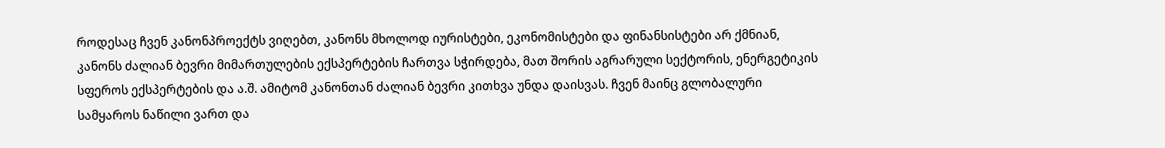როდესაც ჩვენ კანონპროექტს ვიღებთ, კანონს მხოლოდ იურისტები, ეკონომისტები და ფინანსისტები არ ქმნიან, კანონს ძალიან ბევრი მიმართულების ექსპერტების ჩართვა სჭირდება, მათ შორის აგრარული სექტორის, ენერგეტიკის სფეროს ექსპერტების და ა.შ. ამიტომ კანონთან ძალიან ბევრი კითხვა უნდა დაისვას. ჩვენ მაინც გლობალური სამყაროს ნაწილი ვართ და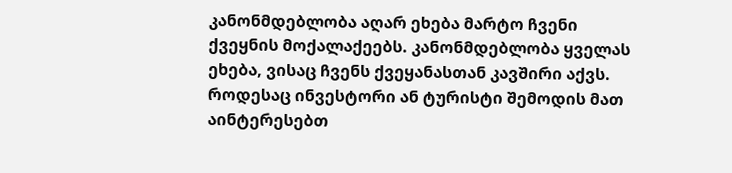კანონმდებლობა აღარ ეხება მარტო ჩვენი ქვეყნის მოქალაქეებს. კანონმდებლობა ყველას ეხება, ვისაც ჩვენს ქვეყანასთან კავშირი აქვს. როდესაც ინვესტორი ან ტურისტი შემოდის მათ აინტერესებთ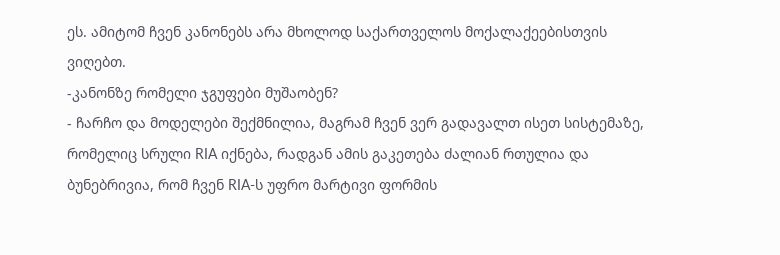ეს. ამიტომ ჩვენ კანონებს არა მხოლოდ საქართველოს მოქალაქეებისთვის ვიღებთ.
-კანონზე რომელი ჯგუფები მუშაობენ?
- ჩარჩო და მოდელები შექმნილია, მაგრამ ჩვენ ვერ გადავალთ ისეთ სისტემაზე, რომელიც სრული RIA იქნება, რადგან ამის გაკეთება ძალიან რთულია და ბუნებრივია, რომ ჩვენ RIA-ს უფრო მარტივი ფორმის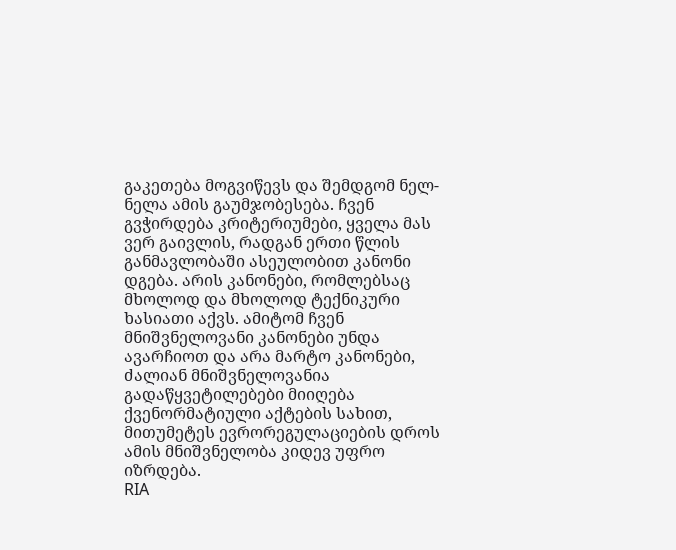გაკეთება მოგვიწევს და შემდგომ ნელ-ნელა ამის გაუმჯობესება. ჩვენ გვჭირდება კრიტერიუმები, ყველა მას ვერ გაივლის, რადგან ერთი წლის განმავლობაში ასეულობით კანონი დგება. არის კანონები, რომლებსაც მხოლოდ და მხოლოდ ტექნიკური ხასიათი აქვს. ამიტომ ჩვენ მნიშვნელოვანი კანონები უნდა ავარჩიოთ და არა მარტო კანონები, ძალიან მნიშვნელოვანია გადაწყვეტილებები მიიღება ქვენორმატიული აქტების სახით, მითუმეტეს ევრორეგულაციების დროს ამის მნიშვნელობა კიდევ უფრო იზრდება.
RIA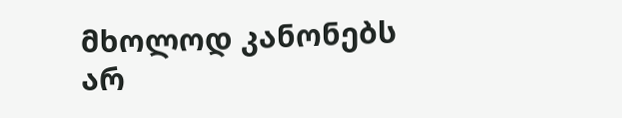მხოლოდ კანონებს არ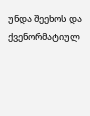უნდა შეეხოს და ქვენორმატიულ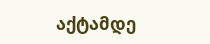აქტამდე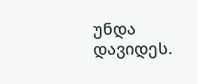უნდა დავიდეს.